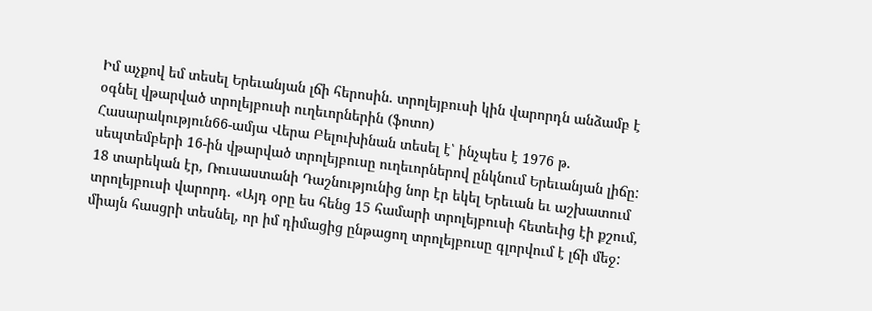Իմ աչքով եմ տեսել Երեւանյան լճի հերոսին. տրոլեյբուսի կին վարորդն անձամբ է օգնել վթարված տրոլեյբուսի ուղեւորներին (ֆոտո)
Հասարակություն66-ամյա Վերա Բելուխինան տեսել է՝ ինչպես է 1976 թ. սեպտեմբերի 16-ին վթարված տրոլեյբուսը ուղեւորներով ընկնում Երեւանյան լիճը: 18 տարեկան էր, Ռուսաստանի Դաշնությունից նոր էր եկել Երեւան եւ աշխատում տրոլեյբուսի վարորդ. «Այդ օրը ես հենց 15 համարի տրոլեյբուսի հետեւից էի քշում, միայն հասցրի տեսնել, որ իմ դիմացից ընթացող տրոլեյբուսը գլորվում է լճի մեջ: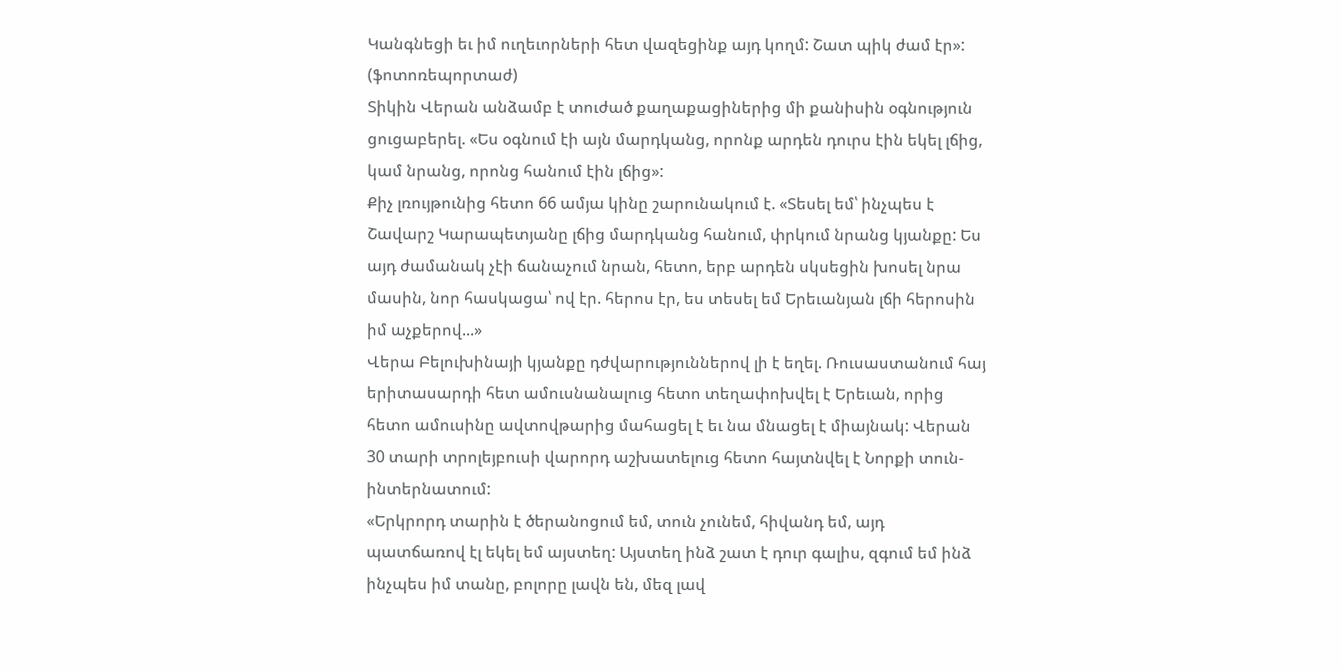Կանգնեցի եւ իմ ուղեւորների հետ վազեցինք այդ կողմ: Շատ պիկ ժամ էր»: (ֆոտոռեպորտաժ)
Տիկին Վերան անձամբ է տուժած քաղաքացիներից մի քանիսին օգնություն ցուցաբերել. «Ես օգնում էի այն մարդկանց, որոնք արդեն դուրս էին եկել լճից, կամ նրանց, որոնց հանում էին լճից»:
Քիչ լռույթունից հետո 66 ամյա կինը շարունակում է. «Տեսել եմ՝ ինչպես է Շավարշ Կարապետյանը լճից մարդկանց հանում, փրկում նրանց կյանքը: Ես այդ ժամանակ չէի ճանաչում նրան, հետո, երբ արդեն սկսեցին խոսել նրա մասին, նոր հասկացա՝ ով էր. հերոս էր, ես տեսել եմ Երեւանյան լճի հերոսին իմ աչքերով...»
Վերա Բելուխինայի կյանքը դժվարություններով լի է եղել. Ռուսաստանում հայ երիտասարդի հետ ամուսնանալուց հետո տեղափոխվել է Երեւան, որից հետո ամուսինը ավտովթարից մահացել է եւ նա մնացել է միայնակ: Վերան 30 տարի տրոլեյբուսի վարորդ աշխատելուց հետո հայտնվել է Նորքի տուն-ինտերնատում:
«Երկրորդ տարին է ծերանոցում եմ, տուն չունեմ, հիվանդ եմ, այդ պատճառով էլ եկել եմ այստեղ: Այստեղ ինձ շատ է դուր գալիս, զգում եմ ինձ ինչպես իմ տանը, բոլորը լավն են, մեզ լավ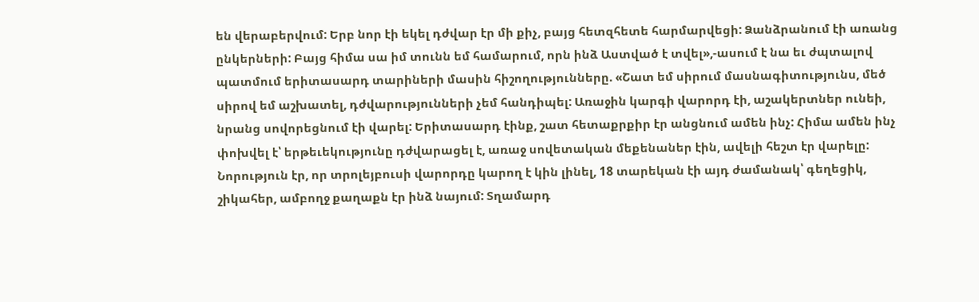են վերաբերվում: Երբ նոր էի եկել դժվար էր մի քիչ, բայց հետզհետե հարմարվեցի: Ձանձրանում էի առանց ընկերների: Բայց հիմա սա իմ տունն եմ համարում, որն ինձ Աստված է տվել»,-ասում է նա եւ ժպտալով պատմում երիտասարդ տարիների մասին հիշողությունները. «Շատ եմ սիրում մասնագիտությունս, մեծ սիրով եմ աշխատել, դժվարությունների չեմ հանդիպել: Առաջին կարգի վարորդ էի, աշակերտներ ունեի, նրանց սովորեցնում էի վարել: Երիտասարդ էինք, շատ հետաքրքիր էր անցնում ամեն ինչ: Հիմա ամեն ինչ փոխվել է՝ երթեւեկությունը դժվարացել է, առաջ սովետական մեքենաներ էին, ավելի հեշտ էր վարելը: Նորություն էր, որ տրոլեյբուսի վարորդը կարող է կին լինել, 18 տարեկան էի այդ ժամանակ՝ գեղեցիկ, շիկահեր, ամբողջ քաղաքն էր ինձ նայում: Տղամարդ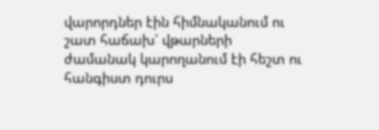վարորդներ էին հիմնականում ու շատ հաճախ՝ վթարների ժամանակ կարողանում էի հեշտ ու հանգիստ դուրս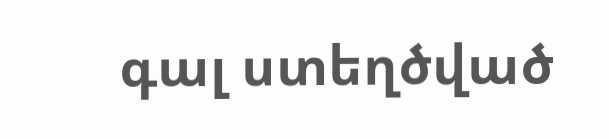գալ ստեղծված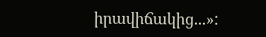իրավիճակից...»: